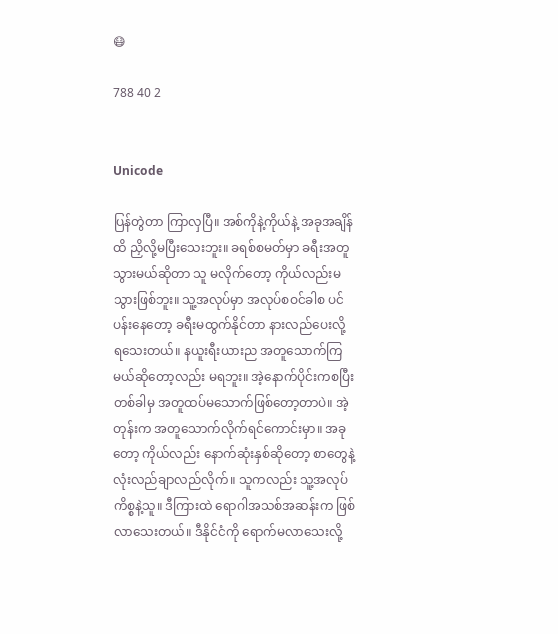😷

788 40 2


Unicode

ပြန်တွဲတာ ကြာလှပြီ။ အစ်ကိုနဲ့ကိုယ်နဲ့ အခုအချိန်ထိ ညှိလို့မပြီးသေးဘူး။ ခရစ်စမတ်မှာ ခရီးအတူသွားမယ်ဆိုတာ သူ မလိုက်တော့ ကိုယ်လည်းမသွားဖြစ်ဘူး။ သူ့အလုပ်မှာ အလုပ်စဝင်ခါစ ပင်ပန်းနေတော့ ခရီးမထွက်နိုင်တာ နားလည်ပေးလို့ရ‌သေးတယ်။ နယူးရီးယားည အတူသောက်ကြမယ်ဆိုတော့လည်း မရဘူး။ အဲ့နောက်ပိုင်းကစပြီး တစ်ခါမှ အတူထပ်မသောက်ဖြစ်တော့တာပဲ။ အဲ့တုန်းက အတူသောက်လိုက်ရင်ကောင်းမှာ။ အခုတော့ ကိုယ်လည်း နောက်ဆုံးနှစ်ဆိုတော့ စာတွေနဲ့ လုံးလည်ချာလည်လိုက်။ သူကလည်း သူ့အလုပ်ကိစ္စနဲ့သူ။ ဒီကြားထဲ ရောဂါအသစ်အဆန်းက ဖြစ်လာသေးတယ်။ ဒီနိုင်ငံကို ရောက်မလာသေးလို့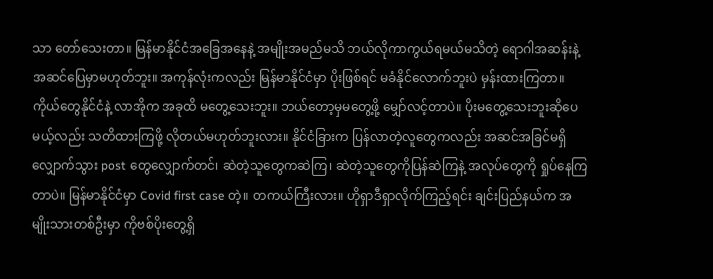သာ တော်သေးတာ။ မြန်မာနိုင်ငံအခြေအနေနဲ့ အမျိုးအမည်မသိ ဘယ်လိုကာကွယ်ရမယ်မသိတဲ့ ရောဂါအဆန်းနဲ့ အဆင်ပြေမှာမဟုတ်ဘူး။ အကုန်လုံးကလည်း မြန်မာနိုင်ငံမှာ ပိုးဖြစ်ရင် မခံနိုင်လောက်ဘူးပဲ မှန်းထားကြတာ။ ကိုယ်တွေနိုင်ငံနဲ့ လာအိုက အခုထိ မတွေ့သေးဘူး။ ဘယ်တော့မှမတွေ့ဖို့ မျှော်လင့်တာပဲ။ ပိုးမတွေ့သေးဘူးဆိုပေမယ့်လည်း သတိထားကြဖို့ လိုတယ်မဟုတ်ဘူးလား။ နိုင်ငံခြားက ပြန်လာတဲ့လူတွေကလည်း အဆင်အခြင်မရှိလျှောက်သွား post တွေလျှောက်တင်၊ ဆဲတဲ့သူတွေကဆဲကြ၊ ဆဲတဲ့သူတွေကိုပြန်ဆဲကြနဲ့ အလုပ်တွေကို ရှုပ်နေကြတာပဲ။ မြန်မာနိုင်ငံမှာ Covid first case တဲ့။ တကယ်ကြီးလား။ ဟိုရှာဒီရှာလိုက်ကြည့်ရင်း ချင်းပြည်နယ်က အမျိုးသားတစ်ဦးမှာ ကိုဗစ်ပိုးတွေ့ရှိ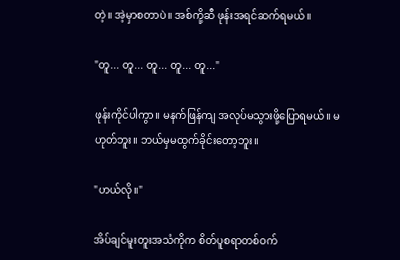တဲ့။ အဲ့မှာစတာပဲ။ အစ်ကို့ဆီ ဖုန်းအရင်ဆက်ရမယ်။

"တူ... တူ... တူ... တူ... တူ..."

ဖုန်းကိုင်ပါကွာ။ မနက်ဖြန်ကျ အလုပ်မသွားဖို့ပြောရမယ်။ မဟုတ်ဘူး။ ဘယ်မှမထွက်ခိုင်းတော့ဘူး။

"ဟယ်လို။"

အိပ်ချင်မူးတူးအသံကိုက စိတ်ပူစရာတစ်ဝက်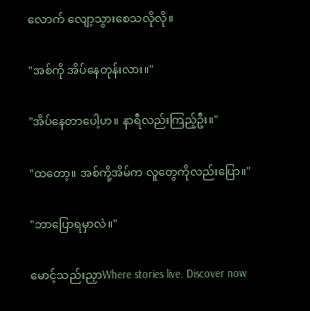လောက် လျော့သွားစေသလိုလို။

"အစ်ကို အိပ်နေတုန်းလား။"

"အိပ်နေတာပေါ့ဟ။ နာရီလည်းကြည့်ဦး။"

"ထတော့။ အစ်ကို့အိမ်က လူတွေကိုလည်းပြော။"

"ဘာပြောရမှာလဲ။"

မောင့်သည်းညှာWhere stories live. Discover now